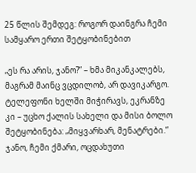25 წლის შემდეგ: როგორ დაინგრა ჩემი სამყარო ერთი შეტყობინებით

„ეს რა არის, ჯანო?“ – ხმა მიკანკალებს, მაგრამ მაინც ვცდილობ, არ დავიკარგო. ტელეფონი ხელში მიჭირავს, ეკრანზე კი – უცხო ქალის სახელი და მისი ბოლო შეტყობინება: „მიყვარხარ, მენატრები.“ ჯანო, ჩემი ქმარი, ოცდახუთი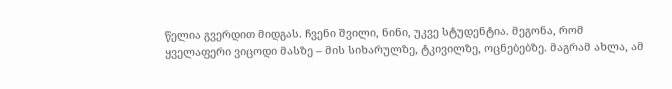წელია გვერდით მიდგას. ჩვენი შვილი, ნინი, უკვე სტუდენტია. მეგონა, რომ ყველაფერი ვიცოდი მასზე – მის სიხარულზე, ტკივილზე, ოცნებებზე. მაგრამ ახლა, ამ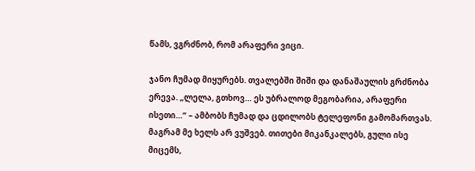წამს, ვგრძნობ, რომ არაფერი ვიცი.

ჯანო ჩუმად მიყურებს. თვალებში შიში და დანაშაულის გრძნობა ერევა. „ლელა, გთხოვ… ეს უბრალოდ მეგობარია, არაფერი ისეთი…“ – ამბობს ჩუმად და ცდილობს ტელეფონი გამომართვას. მაგრამ მე ხელს არ ვუშვებ. თითები მიკანკალებს, გული ისე მიცემს,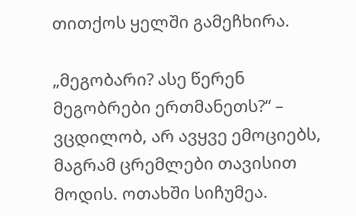თითქოს ყელში გამეჩხირა.

„მეგობარი? ასე წერენ მეგობრები ერთმანეთს?“ – ვცდილობ, არ ავყვე ემოციებს, მაგრამ ცრემლები თავისით მოდის. ოთახში სიჩუმეა.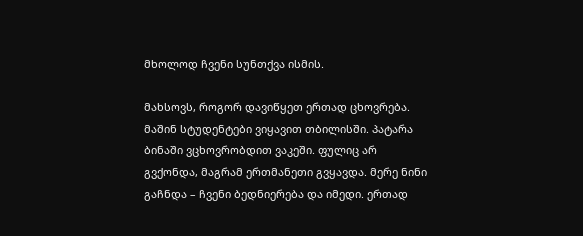მხოლოდ ჩვენი სუნთქვა ისმის.

მახსოვს, როგორ დავიწყეთ ერთად ცხოვრება. მაშინ სტუდენტები ვიყავით თბილისში. პატარა ბინაში ვცხოვრობდით ვაკეში. ფულიც არ გვქონდა, მაგრამ ერთმანეთი გვყავდა. მერე ნინი გაჩნდა – ჩვენი ბედნიერება და იმედი. ერთად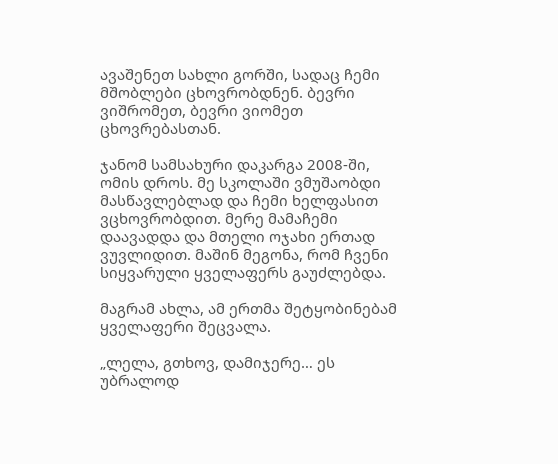ავაშენეთ სახლი გორში, სადაც ჩემი მშობლები ცხოვრობდნენ. ბევრი ვიშრომეთ, ბევრი ვიომეთ ცხოვრებასთან.

ჯანომ სამსახური დაკარგა 2008-ში, ომის დროს. მე სკოლაში ვმუშაობდი მასწავლებლად და ჩემი ხელფასით ვცხოვრობდით. მერე მამაჩემი დაავადდა და მთელი ოჯახი ერთად ვუვლიდით. მაშინ მეგონა, რომ ჩვენი სიყვარული ყველაფერს გაუძლებდა.

მაგრამ ახლა, ამ ერთმა შეტყობინებამ ყველაფერი შეცვალა.

„ლელა, გთხოვ, დამიჯერე… ეს უბრალოდ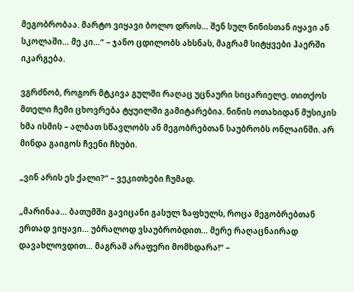მეგობრობაა. მარტო ვიყავი ბოლო დროს… შენ სულ ნინისთან იყავი ან სკოლაში… მე კი…“ – ჯანო ცდილობს ახსნას, მაგრამ სიტყვები ჰაერში იკარგება.

ვგრძნობ, როგორ მტკივა გულში რაღაც უცნაური სიცარიელე. თითქოს მთელი ჩემი ცხოვრება ტყუილში გამიტარებია. ნინის ოთახიდან მუსიკის ხმა ისმის – ალბათ სწავლობს ან მეგობრებთან საუბრობს ონლაინში. არ მინდა გაიგოს ჩვენი ჩხუბი.

„ვინ არის ეს ქალი?“ – ვეკითხები ჩუმად.

„მარინაა… ბათუმში გავიცანი გასულ ზაფხულს, როცა მეგობრებთან ერთად ვიყავი… უბრალოდ ვსაუბრობდით… მერე რაღაცნაირად დავახლოვდით… მაგრამ არაფერი მომხდარა!“ –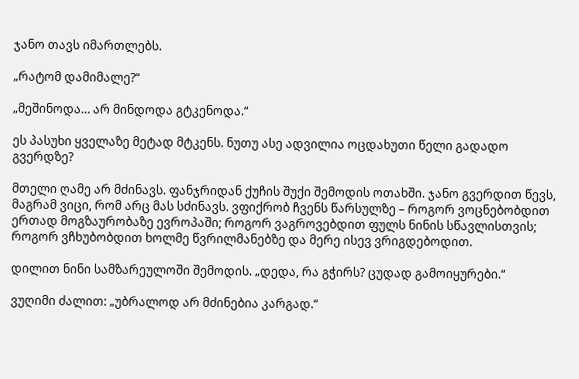ჯანო თავს იმართლებს.

„რატომ დამიმალე?“

„მეშინოდა… არ მინდოდა გტკენოდა.“

ეს პასუხი ყველაზე მეტად მტკენს. ნუთუ ასე ადვილია ოცდახუთი წელი გადადო გვერდზე?

მთელი ღამე არ მძინავს. ფანჯრიდან ქუჩის შუქი შემოდის ოთახში. ჯანო გვერდით წევს, მაგრამ ვიცი, რომ არც მას სძინავს. ვფიქრობ ჩვენს წარსულზე – როგორ ვოცნებობდით ერთად მოგზაურობაზე ევროპაში; როგორ ვაგროვებდით ფულს ნინის სწავლისთვის; როგორ ვჩხუბობდით ხოლმე წვრილმანებზე და მერე ისევ ვრიგდებოდით.

დილით ნინი სამზარეულოში შემოდის. „დედა, რა გჭირს? ცუდად გამოიყურები.“

ვუღიმი ძალით: „უბრალოდ არ მძინებია კარგად.“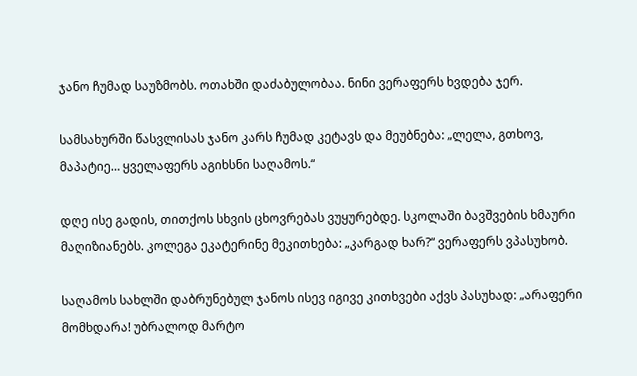ჯანო ჩუმად საუზმობს. ოთახში დაძაბულობაა. ნინი ვერაფერს ხვდება ჯერ.

სამსახურში წასვლისას ჯანო კარს ჩუმად კეტავს და მეუბნება: „ლელა, გთხოვ, მაპატიე… ყველაფერს აგიხსნი საღამოს.“

დღე ისე გადის, თითქოს სხვის ცხოვრებას ვუყურებდე. სკოლაში ბავშვების ხმაური მაღიზიანებს. კოლეგა ეკატერინე მეკითხება: „კარგად ხარ?“ ვერაფერს ვპასუხობ.

საღამოს სახლში დაბრუნებულ ჯანოს ისევ იგივე კითხვები აქვს პასუხად: „არაფერი მომხდარა! უბრალოდ მარტო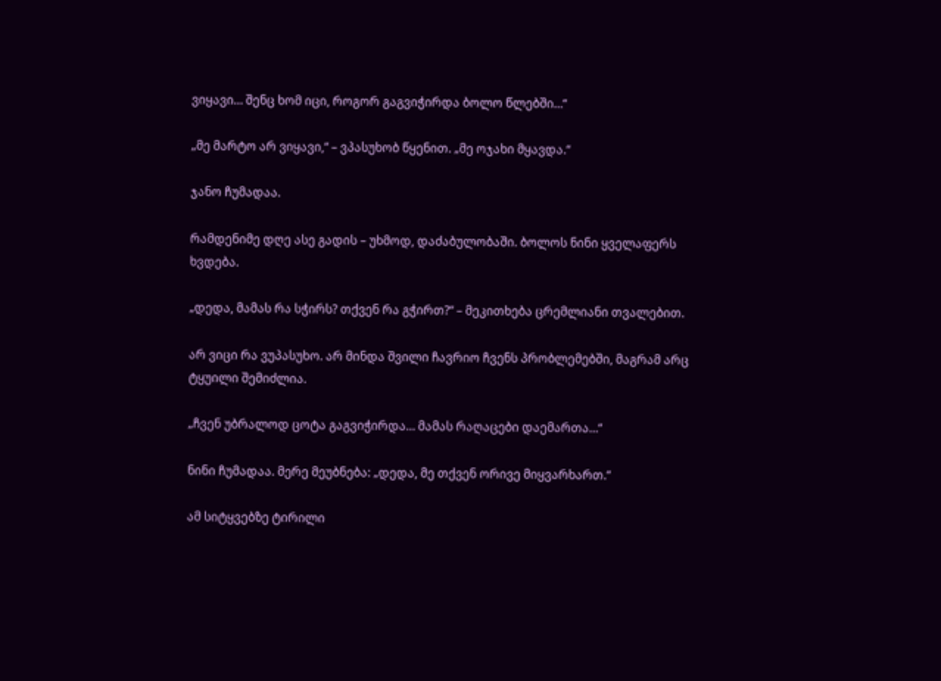ვიყავი… შენც ხომ იცი, როგორ გაგვიჭირდა ბოლო წლებში…“

„მე მარტო არ ვიყავი,“ – ვპასუხობ წყენით. „მე ოჯახი მყავდა.“

ჯანო ჩუმადაა.

რამდენიმე დღე ასე გადის – უხმოდ, დაძაბულობაში. ბოლოს ნინი ყველაფერს ხვდება.

„დედა, მამას რა სჭირს? თქვენ რა გჭირთ?“ – მეკითხება ცრემლიანი თვალებით.

არ ვიცი რა ვუპასუხო. არ მინდა შვილი ჩავრიო ჩვენს პრობლემებში, მაგრამ არც ტყუილი შემიძლია.

„ჩვენ უბრალოდ ცოტა გაგვიჭირდა… მამას რაღაცები დაემართა…“

ნინი ჩუმადაა. მერე მეუბნება: „დედა, მე თქვენ ორივე მიყვარხართ.“

ამ სიტყვებზე ტირილი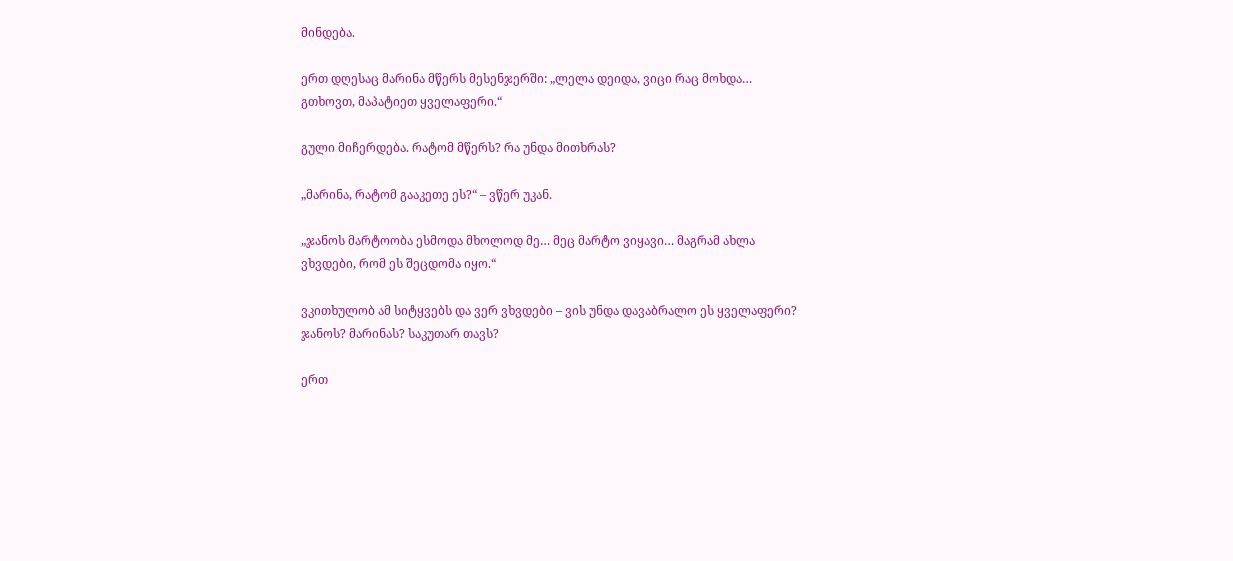მინდება.

ერთ დღესაც მარინა მწერს მესენჯერში: „ლელა დეიდა, ვიცი რაც მოხდა… გთხოვთ, მაპატიეთ ყველაფერი.“

გული მიჩერდება. რატომ მწერს? რა უნდა მითხრას?

„მარინა, რატომ გააკეთე ეს?“ – ვწერ უკან.

„ჯანოს მარტოობა ესმოდა მხოლოდ მე… მეც მარტო ვიყავი… მაგრამ ახლა ვხვდები, რომ ეს შეცდომა იყო.“

ვკითხულობ ამ სიტყვებს და ვერ ვხვდები – ვის უნდა დავაბრალო ეს ყველაფერი? ჯანოს? მარინას? საკუთარ თავს?

ერთ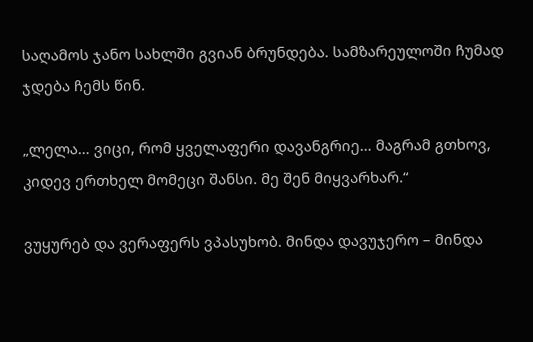საღამოს ჯანო სახლში გვიან ბრუნდება. სამზარეულოში ჩუმად ჯდება ჩემს წინ.

„ლელა… ვიცი, რომ ყველაფერი დავანგრიე… მაგრამ გთხოვ, კიდევ ერთხელ მომეცი შანსი. მე შენ მიყვარხარ.“

ვუყურებ და ვერაფერს ვპასუხობ. მინდა დავუჯერო – მინდა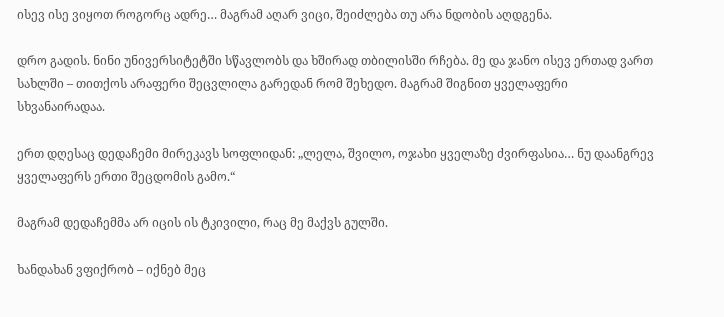ისევ ისე ვიყოთ როგორც ადრე… მაგრამ აღარ ვიცი, შეიძლება თუ არა ნდობის აღდგენა.

დრო გადის. ნინი უნივერსიტეტში სწავლობს და ხშირად თბილისში რჩება. მე და ჯანო ისევ ერთად ვართ სახლში – თითქოს არაფერი შეცვლილა გარედან რომ შეხედო. მაგრამ შიგნით ყველაფერი სხვანაირადაა.

ერთ დღესაც დედაჩემი მირეკავს სოფლიდან: „ლელა, შვილო, ოჯახი ყველაზე ძვირფასია… ნუ დაანგრევ ყველაფერს ერთი შეცდომის გამო.“

მაგრამ დედაჩემმა არ იცის ის ტკივილი, რაც მე მაქვს გულში.

ხანდახან ვფიქრობ – იქნებ მეც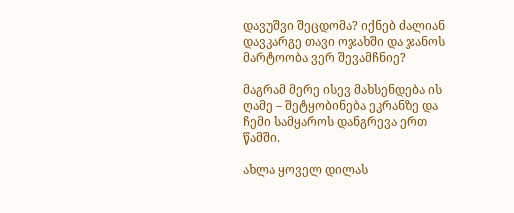დავუშვი შეცდომა? იქნებ ძალიან დავკარგე თავი ოჯახში და ჯანოს მარტოობა ვერ შევამჩნიე?

მაგრამ მერე ისევ მახსენდება ის ღამე – შეტყობინება ეკრანზე და ჩემი სამყაროს დანგრევა ერთ წამში.

ახლა ყოველ დილას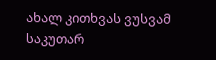ახალ კითხვას ვუსვამ საკუთარ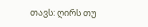თავს: ღირს თუ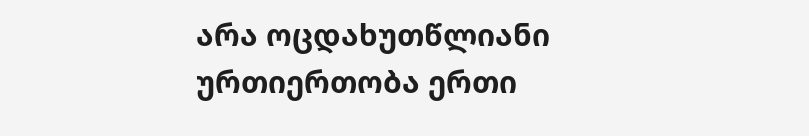არა ოცდახუთწლიანი ურთიერთობა ერთი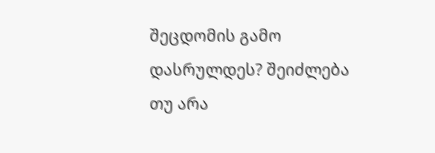შეცდომის გამო დასრულდეს? შეიძლება თუ არა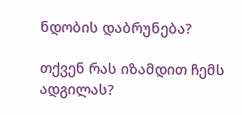ნდობის დაბრუნება?

თქვენ რას იზამდით ჩემს ადგილას?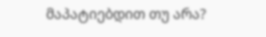მაპატიებდით თუ არა?